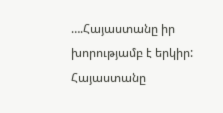….Հայաստանը իր խորությամբ է երկիր: Հայաստանը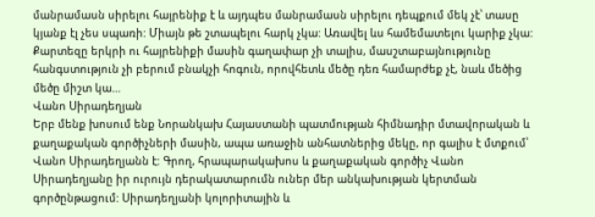մանրամասն սիրելու հայրենիք է և այդպես մանրամասն սիրելու դեպքում մեկ չէ՝ տասը կյանք էլ չես սպառի: Միայն թե շտապելու հարկ չկա: Առավել ևս համեմատելու կարիք չկա: Քարտեզը երկրի ու հայրենիքի մասին գաղափար չի տալիս, մասշտաբայնությունը հանգստություն չի բերում բնակչի հոգուն, որովհետև մեծը դեռ համարժեք չէ, նաև մեծից մեծը միշտ կա…
Վանո Սիրադեղյան
Երբ մենք խոսում ենք Նորանկախ Հայաստանի պատմության հիմնադիր մտավորական և քաղաքական գործիչների մասին, ապա առաջին անհատներից մեկը, որ գալիս է մտքում՝ Վանո Սիրադեղյանն է: Գրող, հրապարակախոս և քաղաքական գործիչ Վանո Սիրադեղյանը իր ուրույն դերակատարումն ուներ մեր անկախության կերտման գործընթացում: Սիրադեղյանի կոլորիտային և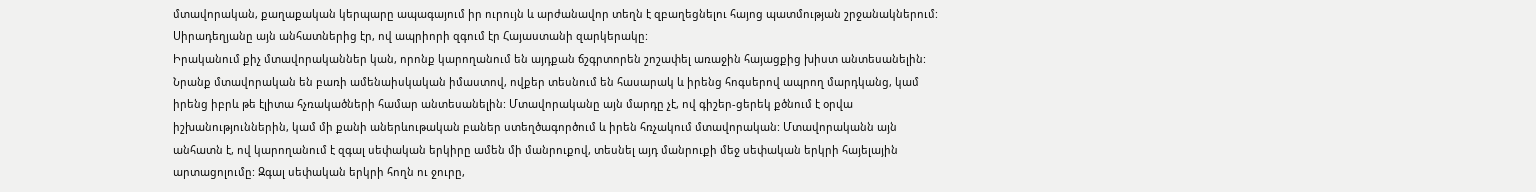մտավորական, քաղաքական կերպարը ապագայում իր ուրույն և արժանավոր տեղն է զբաղեցնելու հայոց պատմության շրջանակներում: Սիրադեղյանը այն անհատներից էր, ով ապրիորի զգում էր Հայաստանի զարկերակը:
Իրականում քիչ մտավորականներ կան, որոնք կարողանում են այդքան ճշգրտորեն շոշափել առաջին հայացքից խիստ անտեսանելին: Նրանք մտավորական են բառի ամենաիսկական իմաստով, ովքեր տեսնում են հասարակ և իրենց հոգսերով ապրող մարդկանց, կամ իրենց իբրև թե էլիտա հչռակածների համար անտեսանելին: Մտավորականը այն մարդը չէ, ով գիշեր-ցերեկ քծնում է օրվա իշխանություններին, կամ մի քանի աներևութական բաներ ստեղծագործում և իրեն հռչակում մտավորական: Մտավորականն այն անհատն է, ով կարողանում է զգալ սեփական երկիրը ամեն մի մանրուքով, տեսնել այդ մանրուքի մեջ սեփական երկրի հայելային արտացոլումը: Զգալ սեփական երկրի հողն ու ջուրը,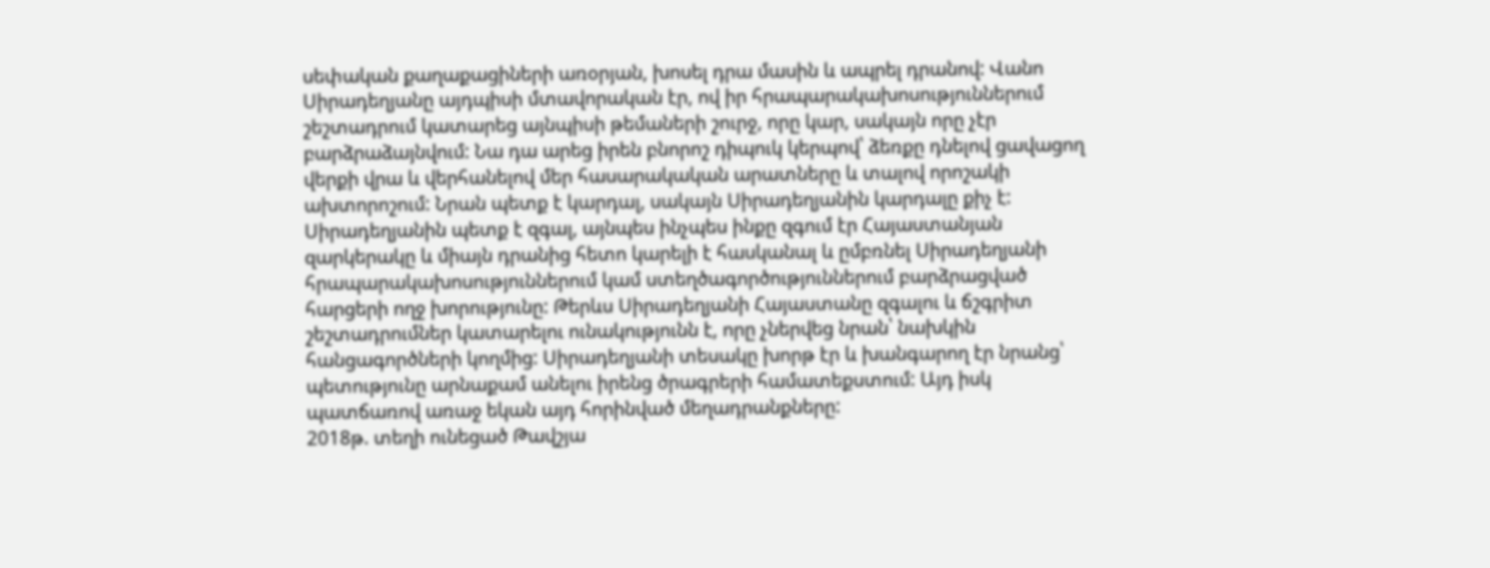սեփական քաղաքացիների առօրյան, խոսել դրա մասին և ապրել դրանով: Վանո Սիրադեղյանը այդպիսի մտավորական էր, ով իր հրապարակախոսություններում շեշտադրում կատարեց այնպիսի թեմաների շուրջ, որը կար, սակայն որը չէր բարձրաձայնվում: Նա դա արեց իրեն բնորոշ դիպուկ կերպով՝ ձեռքը դնելով ցավացող վերքի վրա և վերհանելով մեր հասարակական արատները և տալով որոշակի ախտորոշում: Նրան պետք է կարդալ, սակայն Սիրադեղյանին կարդալը քիչ է: Սիրադեղյանին պետք է զգալ, այնպես ինչպես ինքը զգում էր Հայաստանյան զարկերակը և միայն դրանից հետո կարելի է հասկանալ և ըմբռնել Սիրադեղյանի հրապարակախոսություններում կամ ստեղծագործություններում բարձրացված հարցերի ողջ խորությունը: Թերևս Սիրադեղյանի Հայաստանը զգալու և ճշգրիտ շեշտադրումներ կատարելու ունակությունն է, որը չներվեց նրան՝ նախկին հանցագործների կողմից: Սիրադեղյանի տեսակը խորթ էր և խանգարող էր նրանց՝ պետությունը արնաքամ անելու իրենց ծրագրերի համատեքստում: Այդ իսկ պատճառով առաջ եկան այդ հորինված մեղադրանքները:
2018թ. տեղի ունեցած Թավշյա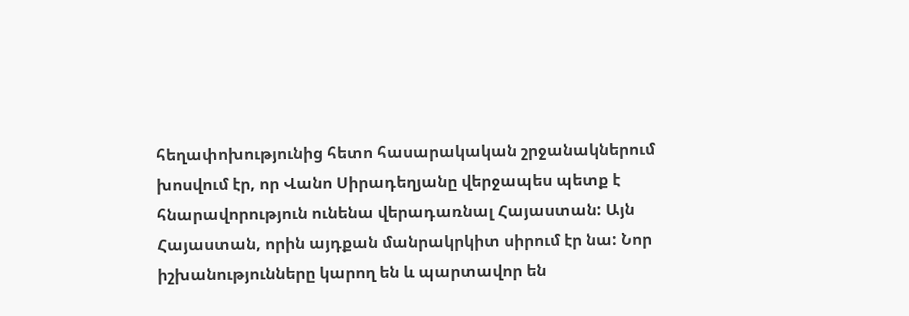հեղափոխությունից հետո հասարակական շրջանակներում խոսվում էր, որ Վանո Սիրադեղյանը վերջապես պետք է հնարավորություն ունենա վերադառնալ Հայաստան: Այն Հայաստան, որին այդքան մանրակրկիտ սիրում էր նա: Նոր իշխանությունները կարող են և պարտավոր են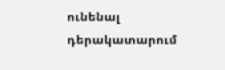ունենալ դերակատարում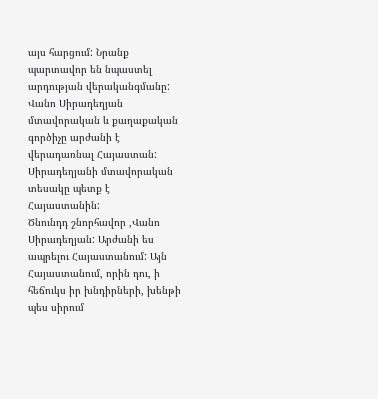այս հարցում: Նրանք պարտավոր են նպաստել արդության վերականգմանը: Վանո Սիրադեղյան մտավորական և քաղաքական գործիչը արժանի է վերադառնալ Հայաստան: Սիրադեղյանի մտավորական տեսակը պետք է Հայաստանին:
Ծնունդդ շնորհավոր ,Վանո Սիրադեղյան: Արժանի ես ապրելու Հայաստանում: Այն Հայաստանում, որին դու, ի հեճուկս իր խնդիրների, խենթի պես սիրում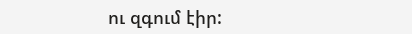ու զգում էիր: